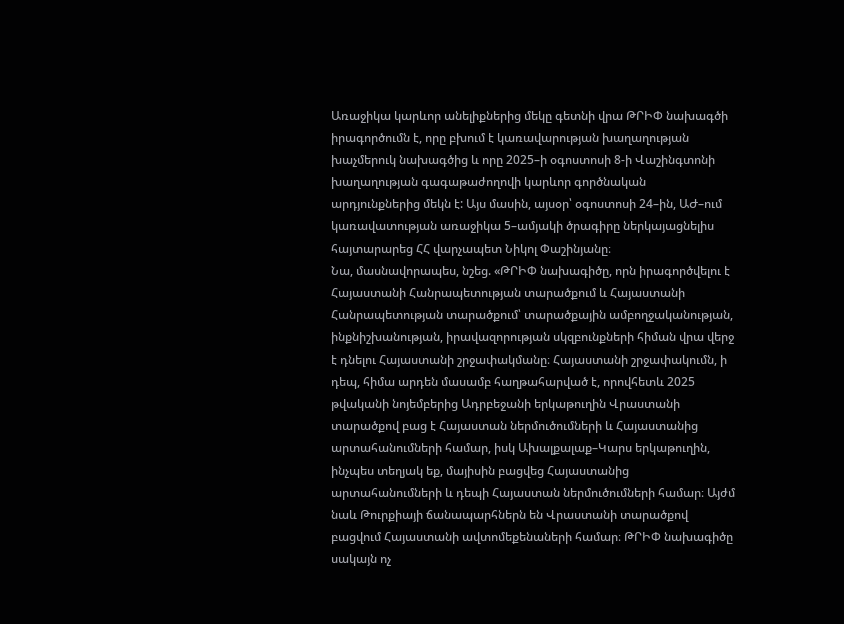Առաջիկա կարևոր անելիքներից մեկը գետնի վրա ԹՐԻՓ նախագծի իրագործումն է, որը բխում է կառավարության խաղաղության խաչմերուկ նախագծից և որը 2025–ի օգոստոսի 8-ի Վաշինգտոնի խաղաղության գագաթաժողովի կարևոր գործնական արդյունքներից մեկն է: Այս մասին, այսօր՝ օգոստոսի 24–ին, ԱԺ–ում կառավատության առաջիկա 5–ամյակի ծրագիրը ներկայացնելիս հայտարարեց ՀՀ վարչապետ Նիկոլ Փաշինյանը։
Նա, մասնավորապես, նշեց. «ԹՐԻՓ նախագիծը, որն իրագործվելու է Հայաստանի Հանրապետության տարածքում և Հայաստանի Հանրապետության տարածքում՝ տարածքային ամբողջականության, ինքնիշխանության, իրավազորության սկզբունքների հիման վրա վերջ է դնելու Հայաստանի շրջափակմանը։ Հայաստանի շրջափակումն, ի դեպ, հիմա արդեն մասամբ հաղթահարված է, որովհետև 2025 թվականի նոյեմբերից Ադրբեջանի երկաթուղին Վրաստանի տարածքով բաց է Հայաստան ներմուծումների և Հայաստանից արտահանումների համար, իսկ Ախալքալաք–Կարս երկաթուղին, ինչպես տեղյակ եք, մայիսին բացվեց Հայաստանից արտահանումների և դեպի Հայաստան ներմուծումների համար։ Այժմ նաև Թուրքիայի ճանապարհներն են Վրաստանի տարածքով բացվում Հայաստանի ավտոմեքենաների համար։ ԹՐԻՓ նախագիծը սակայն ոչ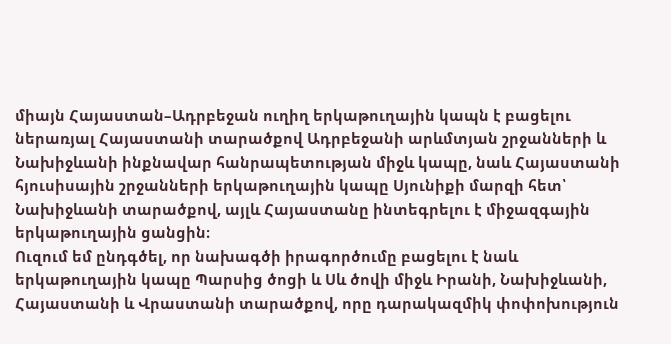միայն Հայաստան–Ադրբեջան ուղիղ երկաթուղային կապն է բացելու ներառյալ Հայաստանի տարածքով Ադրբեջանի արևմտյան շրջանների և Նախիջևանի ինքնավար հանրապետության միջև կապը, նաև Հայաստանի հյուսիսային շրջանների երկաթուղային կապը Սյունիքի մարզի հետ՝ Նախիջևանի տարածքով, այլև Հայաստանը ինտեգրելու է միջազգային երկաթուղային ցանցին։
Ուզում եմ ընդգծել, որ նախագծի իրագործումը բացելու է նաև երկաթուղային կապը Պարսից ծոցի և Սև ծովի միջև Իրանի, Նախիջևանի, Հայաստանի և Վրաստանի տարածքով, որը դարակազմիկ փոփոխություն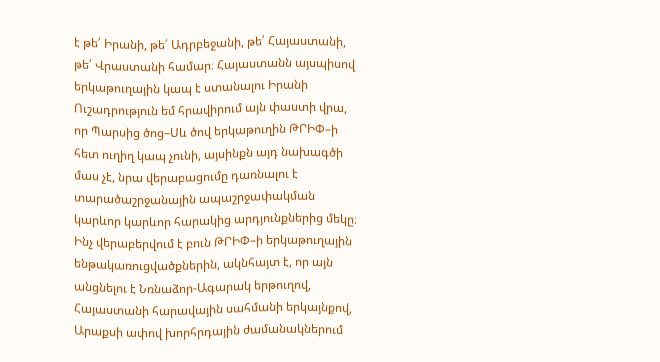է թե՛ Իրանի, թե՛ Ադրբեջանի, թե՛ Հայաստանի, թե՛ Վրաստանի համար։ Հայաստանն այսպիսով երկաթուղային կապ է ստանալու Իրանի
Ուշադրություն եմ հրավիրում այն փաստի վրա, որ Պարսից ծոց–Սև ծով երկաթուղին ԹՐԻՓ–ի հետ ուղիղ կապ չունի, այսինքն այդ նախագծի մաս չէ, նրա վերաբացումը դառնալու է տարածաշրջանային ապաշրջափակման կարևոր կարևոր հարակից արդյունքներից մեկը։
Ինչ վերաբերվում է բուն ԹՐԻՓ–ի երկաթուղային ենթակառուցվածքներին, ակնհայտ է, որ այն անցնելու է Նռնաձոր-Ագարակ երթուղով, Հայաստանի հարավային սահմանի երկայնքով, Արաքսի ափով խորհրդային ժամանակներում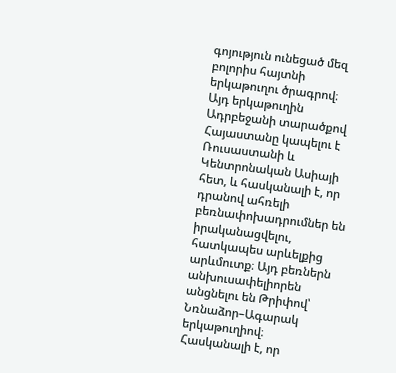գոյություն ունեցած մեզ բոլորիս հայտնի երկաթուղու ծրագրով։
Այդ երկաթուղին Ադրբեջանի տարածքով Հայաստանը կապելու է Ռուսաստանի և Կենտրոնական Ասիայի հետ, և հասկանալի է, որ դրանով ահռելի բեռնափոխադրումներ են իրականացվելու, հատկապես արևելքից արևմուտք։ Այդ բեռներն անխուսափելիորեն անցնելու են Թրիփով՝ Նռնաձոր–Ագարակ երկաթուղիով։
Հասկանալի է, որ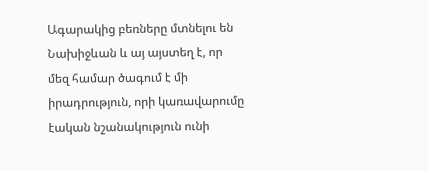Ագարակից բեռները մտնելու են Նախիջևան և այ այստեղ է, որ մեզ համար ծագում է մի իրադրություն, որի կառավարումը էական նշանակություն ունի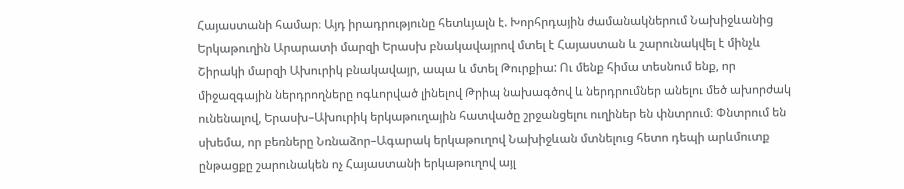Հայաստանի համար։ Այդ իրադրությունը հետևյալն է. Խորհրդային ժամանակներում Նախիջևանից Երկաթուղին Արարատի մարզի Երասխ բնակավայրով մտել է Հայաստան և շարունակվել է մինչև Շիրակի մարզի Ախուրիկ բնակավայր, ապա և մտել Թուրքիա: Ու մենք հիմա տեսնում ենք, որ միջազգային ներդրողները ոգևորված լինելով Թրիպ նախագծով և ներդրումներ անելու մեծ ախորժակ ունենալով, Երասխ–Ախուրիկ երկաթուղային հատվածը շրջանցելու ուղիներ են փնտրում։ Փնտրում են սխեմա, որ բեռները Նռնաձոր–Ագարակ երկաթուղով Նախիջևան մտնելուց հետո դեպի արևմուտք ընթացքը շարունակեն ոչ Հայաստանի երկաթուղով այլ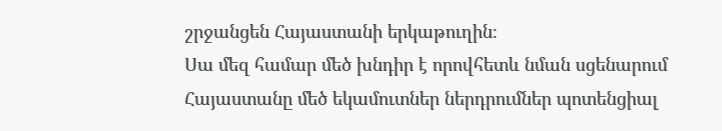շրջանցեն Հայաստանի երկաթուղին։
Սա մեզ համար մեծ խնդիր է որովհետև նման սցենարում Հայաստանը մեծ եկամուտներ ներդրումներ պոտենցիալ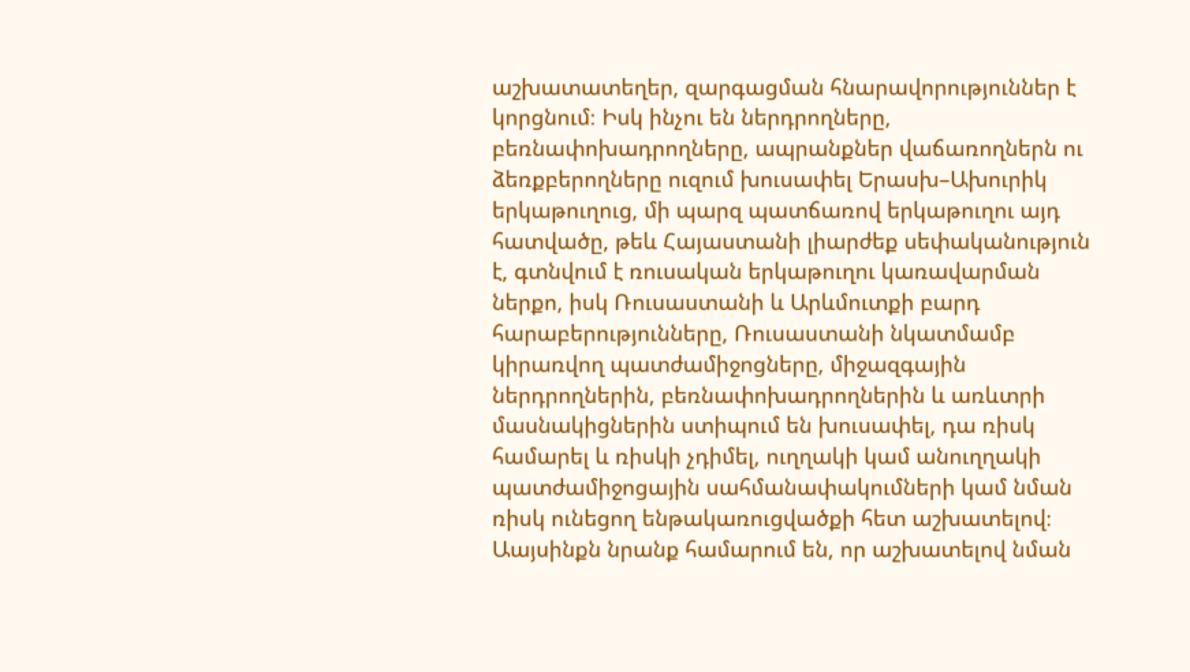աշխատատեղեր, զարգացման հնարավորություններ է կորցնում։ Իսկ ինչու են ներդրողները, բեռնափոխադրողները, ապրանքներ վաճառողներն ու ձեռքբերողները ուզում խուսափել Երասխ–Ախուրիկ երկաթուղուց, մի պարզ պատճառով երկաթուղու այդ հատվածը, թեև Հայաստանի լիարժեք սեփականություն է, գտնվում է ռուսական երկաթուղու կառավարման ներքո, իսկ Ռուսաստանի և Արևմուտքի բարդ հարաբերությունները, Ռուսաստանի նկատմամբ կիրառվող պատժամիջոցները, միջազգային ներդրողներին, բեռնափոխադրողներին և առևտրի մասնակիցներին ստիպում են խուսափել, դա ռիսկ համարել և ռիսկի չդիմել, ուղղակի կամ անուղղակի պատժամիջոցային սահմանափակումների կամ նման ռիսկ ունեցող ենթակառուցվածքի հետ աշխատելով։ Աայսինքն նրանք համարում են, որ աշխատելով նման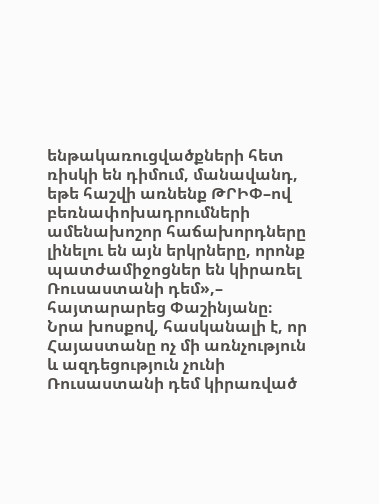ենթակառուցվածքների հետ ռիսկի են դիմում, մանավանդ, եթե հաշվի առնենք ԹՐԻՓ–ով բեռնափոխադրումների ամենախոշոր հաճախորդները լինելու են այն երկրները, որոնք պատժամիջոցներ են կիրառել Ռուսաստանի դեմ»,– հայտարարեց Փաշինյանը։
Նրա խոսքով, հասկանալի է, որ Հայաստանը ոչ մի առնչություն և ազդեցություն չունի Ռուսաստանի դեմ կիրառված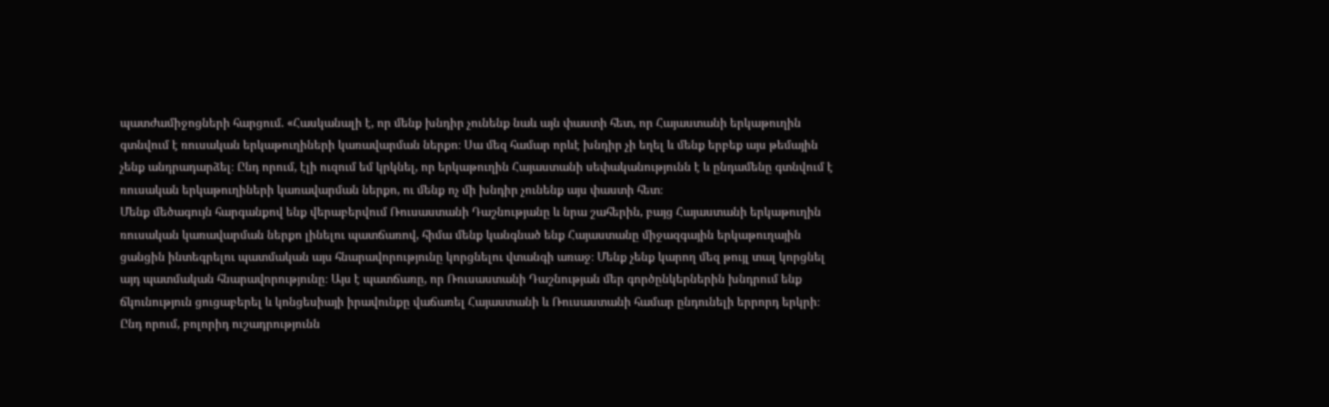պատժամիջոցների հարցում. «Հասկանալի է, որ մենք խնդիր չունենք նաև այն փաստի հետ, որ Հայաստանի երկաթուղին գտնվում է ռուսական երկաթուղիների կառավարման ներքո։ Սա մեզ համար որևէ խնդիր չի եղել և մենք երբեք այս թեմային չենք անդրադարձել։ Ընդ որում, էլի ուզում եմ կրկնել, որ երկաթուղին Հայաստանի սեփականությունն է և ընդամենը գտնվում է ռուսական երկաթուղիների կառավարման ներքո, ու մենք ոչ մի խնդիր չունենք այս փաստի հետ։
Մենք մեծագույն հարգանքով ենք վերաբերվում Ռուսաստանի Դաշնությանը և նրա շահերին, բայց Հայաստանի երկաթուղին ռուսական կառավարման ներքո լինելու պատճառով, հիմա մենք կանգնած ենք Հայաստանը միջազգային երկաթուղային ցանցին ինտեգրելու պատմական այս հնարավորությունը կորցնելու վտանգի առաջ։ Մենք չենք կարող մեզ թույլ տալ կորցնել այդ պատմական հնարավորությունը։ Այս է պատճառը, որ Ռուսաստանի Դաշնության մեր գործընկերներին խնդրում ենք ճկունություն ցուցաբերել և կոնցեսիայի իրավունքը վաճառել Հայաստանի և Ռուսաստանի համար ընդունելի երրորդ երկրի։
Ընդ որում, բոլորիդ ուշադրությունն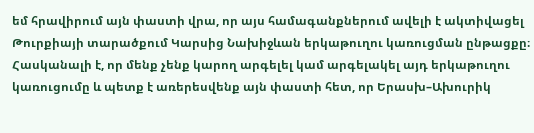եմ հրավիրում այն փաստի վրա, որ այս համագանքներում ավելի է ակտիվացել Թուրքիայի տարածքում Կարսից Նախիջևան երկաթուղու կառուցման ընթացքը։ Հասկանալի է, որ մենք չենք կարող արգելել կամ արգելակել այդ երկաթուղու կառուցումը և պետք է առերեսվենք այն փաստի հետ, որ Երասխ–Ախուրիկ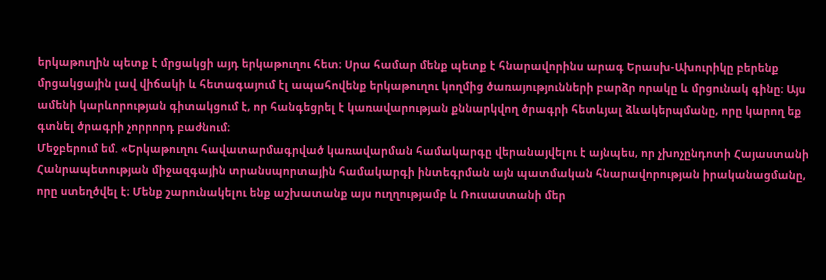երկաթուղին պետք է մրցակցի այդ երկաթուղու հետ։ Սրա համար մենք պետք է հնարավորինս արագ Երասխ-Ախուրիկը բերենք մրցակցային լավ վիճակի և հետագայում էլ ապահովենք երկաթուղու կողմից ծառայությունների բարձր որակը և մրցունակ գինը։ Այս ամենի կարևորության գիտակցում է, որ հանգեցրել է կառավարության քննարկվող ծրագրի հետևյալ ձևակերպմանը, որը կարող եք գտնել ծրագրի չորրորդ բաժնում։
Մեջբերում եմ. «Երկաթուղու հավատարմագրված կառավարման համակարգը վերանայվելու է այնպես, որ չխոչընդոտի Հայաստանի Հանրապետության միջազգային տրանսպորտային համակարգի ինտեգրման այն պատմական հնարավորության իրականացմանը, որը ստեղծվել է։ Մենք շարունակելու ենք աշխատանք այս ուղղությամբ և Ռուսաստանի մեր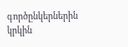գործընկերներին կրկին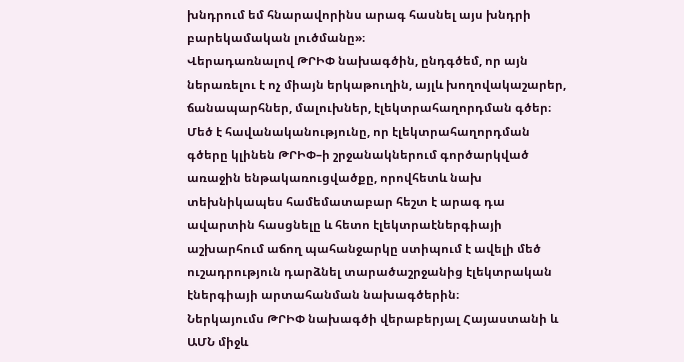խնդրում եմ հնարավորինս արագ հասնել այս խնդրի բարեկամական լուծմանը»։
Վերադառնալով ԹՐԻՓ նախագծին, ընդգծեմ, որ այն ներառելու է ոչ միայն երկաթուղին, այլև խողովակաշարեր, ճանապարհներ, մալուխներ, էլեկտրահաղորդման գծեր։ Մեծ է հավանականությունը, որ էլեկտրահաղորդման գծերը կլինեն ԹՐԻՓ–ի շրջանակներում գործարկված առաջին ենթակառուցվածքը, որովհետև նախ տեխնիկապես համեմատաբար հեշտ է արագ դա ավարտին հասցնելը և հետո էլեկտրաէներգիայի աշխարհում աճող պահանջարկը ստիպում է ավելի մեծ ուշադրություն դարձնել տարածաշրջանից էլեկտրական էներգիայի արտահանման նախագծերին։
Ներկայումս ԹՐԻՓ նախագծի վերաբերյալ Հայաստանի և ԱՄՆ միջև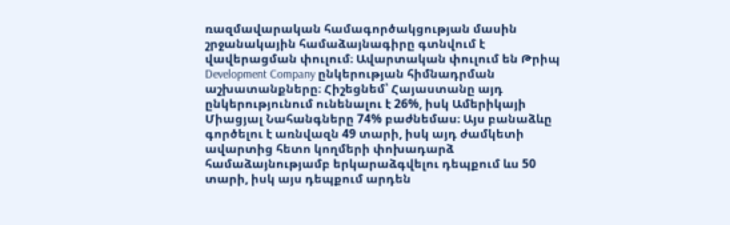ռազմավարական համագործակցության մասին շրջանակային համաձայնագիրը գտնվում է վավերացման փուլում։ Ավարտական փուլում են Թրիպ Development Company ընկերության հիմնադրման աշխատանքները։ Հիշեցնեմ՝ Հայաստանը այդ ընկերությունում ունենալու է 26%, իսկ Ամերիկայի Միացյալ Նահանգները 74% բաժնեմաս։ Այս բանաձևը գործելու է առնվազն 49 տարի, իսկ այդ ժամկետի ավարտից հետո կողմերի փոխադարձ համաձայնությամբ երկարաձգվելու դեպքում ևս 50 տարի, իսկ այս դեպքում արդեն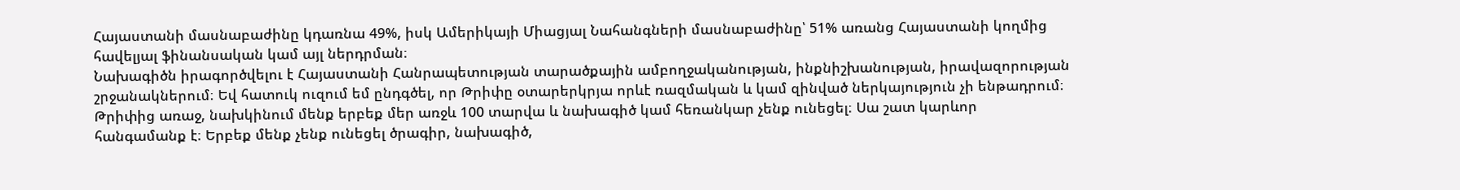Հայաստանի մասնաբաժինը կդառնա 49%, իսկ Ամերիկայի Միացյալ Նահանգների մասնաբաժինը՝ 51% առանց Հայաստանի կողմից հավելյալ ֆինանսական կամ այլ ներդրման։
Նախագիծն իրագործվելու է Հայաստանի Հանրապետության տարածքային ամբողջականության, ինքնիշխանության, իրավազորության շրջանակներում։ Եվ հատուկ ուզում եմ ընդգծել, որ Թրիփը օտարերկրյա որևէ ռազմական և կամ զինված ներկայություն չի ենթադրում։ Թրիփից առաջ, նախկինում մենք երբեք մեր առջև 100 տարվա և նախագիծ կամ հեռանկար չենք ունեցել։ Սա շատ կարևոր հանգամանք է։ Երբեք մենք չենք ունեցել ծրագիր, նախագիծ,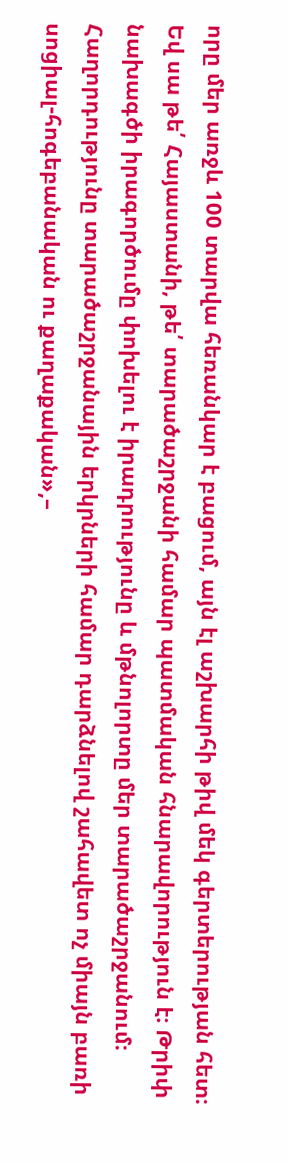որը մեր առջև 100 տարվա հեռանկար է բացում, այն էլ աշխարհի թիվ մեկ գերտերության հետ։ Եվ սա թե՛ Հայաստանի, թե՛ տարածաշրջանի համար պատմական հնարավորություն է։ Թրիփ նախագծի իրագործումը փոխելու է իրադրությունը և մթնոլորտը մեր տարածաշրջանում։ Հաղորդությունը տարածաշրջանային երկրների համար դարձնելով շահավետ ոչ միայն բառի սոցիալ-հոգեբանական ու քաղաքական»,–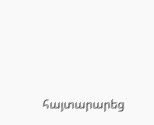հայտարարեց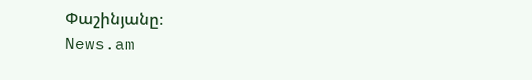Փաշինյանը։
News.am